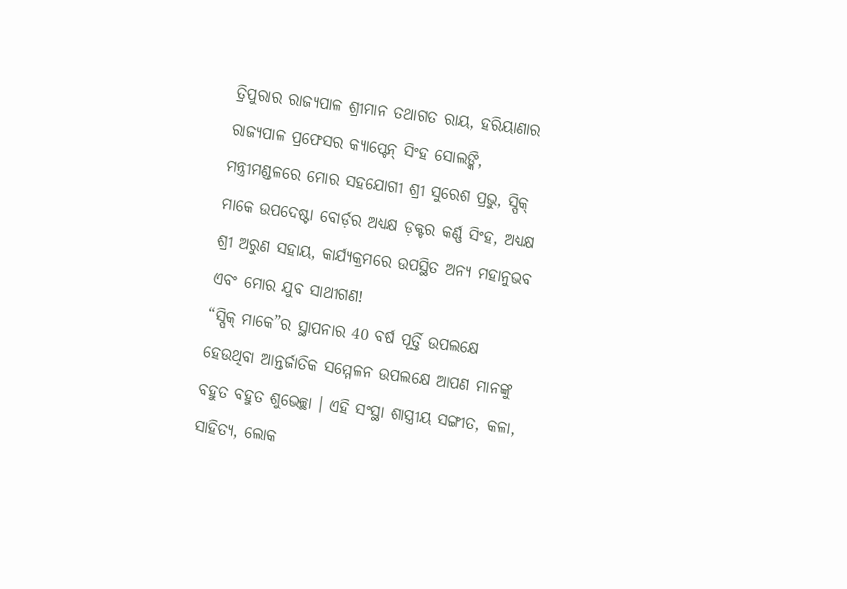ତ୍ରିପୁରାର ରାଜ୍ୟପାଳ ଶ୍ରୀମାନ ତଥାଗତ ରାୟ, ହରିୟାଣାର ରାଜ୍ୟପାଳ ପ୍ରଫେସର କ୍ୟାପ୍ଟେନ୍ ସିଂହ ସୋଲଙ୍କି, ମନ୍ତ୍ରୀମଣ୍ଡଳରେ ମୋର ସହଯୋଗୀ ଶ୍ରୀ ସୁରେଶ ପ୍ରଭୁ, ସ୍ପିକ୍ ମାକେ ଉପଦେଷ୍ଟା ବୋର୍ଡ଼ର ଅଧ୍ୟକ୍ଷ ଡ଼କ୍ଟର କର୍ଣ୍ଣ ସିଂହ, ଅଧ୍ୟକ୍ଷ ଶ୍ରୀ ଅରୁଣ ସହାୟ, କାର୍ଯ୍ୟକ୍ରମରେ ଉପସ୍ଥିତ ଅନ୍ୟ ମହାନୁଭବ ଏବଂ ମୋର ଯୁବ ସାଥୀଗଣ!
“ସ୍ପିକ୍ ମାକେ”ର ସ୍ଥାପନାର 40 ବର୍ଷ ପୂର୍ତ୍ତି ଉପଲକ୍ଷେ ହେଉଥିବା ଆନ୍ତର୍ଜାତିକ ସମ୍ମେଳନ ଉପଲକ୍ଷେ ଆପଣ ମାନଙ୍କୁ ବହୁତ ବହୁତ ଶୁଭେଚ୍ଛା । ଏହି ସଂସ୍ଥା ଶାସ୍ତ୍ରୀୟ ସଙ୍ଗୀତ, କଳା, ସାହିତ୍ୟ, ଲୋକ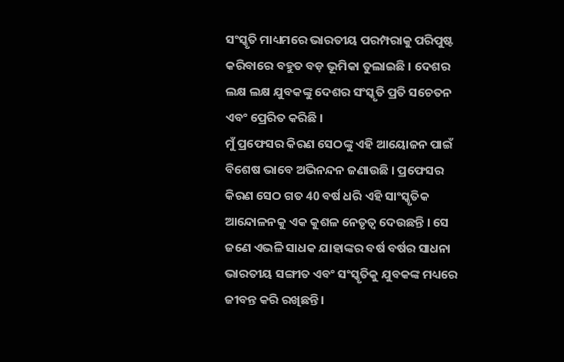ସଂସ୍କୃତି ମାଧ୍ୟମରେ ଭାରତୀୟ ପରମ୍ପରାକୁ ପରିପୁଷ୍ଟ କରିବାରେ ବହୁତ ବଡ଼ ଭୂମିକା ତୁଲାଇଛି । ଦେଶର ଲକ୍ଷ ଲକ୍ଷ ଯୁବକଙ୍କୁ ଦେଶର ସଂସ୍କୃତି ପ୍ରତି ସଚେତନ ଏବଂ ପ୍ରେରିତ କରିଛି ।
ମୁଁ ପ୍ରଫେସର କିରଣ ସେଠଙ୍କୁ ଏହି ଆୟୋଜନ ପାଇଁ ବିଶେଷ ଭାବେ ଅଭିନନ୍ଦନ ଜଣାଉଛି । ପ୍ରଫେସର କିରଣ ସେଠ ଗତ 40 ବର୍ଷ ଧରି ଏହି ସାଂସ୍କୃତିକ ଆନ୍ଦୋଳନକୁ ଏକ କୁଶଳ ନେତୃତ୍ୱ ଦେଉଛନ୍ତି । ସେ ଜଣେ ଏଭଳି ସାଧକ ଯାହାଙ୍କର ବର୍ଷ ବର୍ଷର ସାଧନା ଭାରତୀୟ ସଙ୍ଗୀତ ଏବଂ ସଂସ୍କୃତିକୁ ଯୁବକଙ୍କ ମଧ୍ୟରେ ଜୀବନ୍ତ କରି ରଖିଛନ୍ତି ।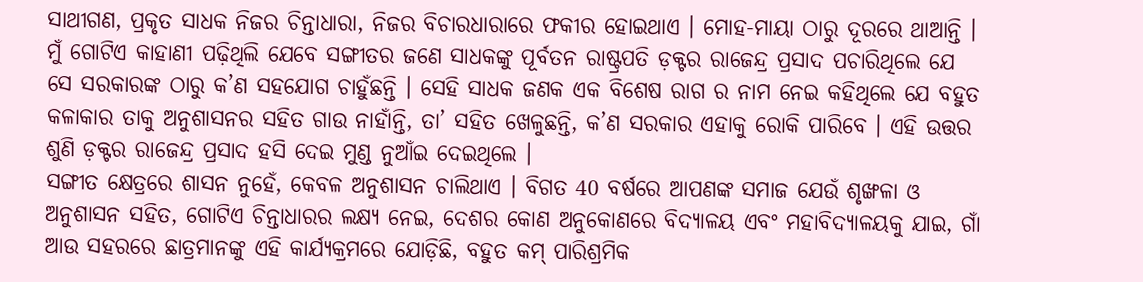ସାଥୀଗଣ, ପ୍ରକୃତ ସାଧକ ନିଜର ଚିନ୍ତାଧାରା, ନିଜର ବିଚାରଧାରାରେ ଫକୀର ହୋଇଥାଏ । ମୋହ-ମାୟା ଠାରୁ ଦୂରରେ ଥାଆନ୍ତି । ମୁଁ ଗୋଟିଏ କାହାଣୀ ପଢ଼ିଥିଲି ଯେବେ ସଙ୍ଗୀତର ଜଣେ ସାଧକଙ୍କୁ ପୂର୍ବତନ ରାଷ୍ଟ୍ରପତି ଡ଼କ୍ଟର ରାଜେନ୍ଦ୍ର ପ୍ରସାଦ ପଚାରିଥିଲେ ଯେ ସେ ସରକାରଙ୍କ ଠାରୁ କ’ଣ ସହଯୋଗ ଚାହୁଁଛନ୍ତି । ସେହି ସାଧକ ଜଣକ ଏକ ବିଶେଷ ରାଗ ର ନାମ ନେଇ କହିଥିଲେ ଯେ ବହୁତ କଳାକାର ତାକୁ ଅନୁଶାସନର ସହିତ ଗାଉ ନାହାଁନ୍ତି, ତା’ ସହିତ ଖେଳୁଛନ୍ତି, କ’ଣ ସରକାର ଏହାକୁ ରୋକି ପାରିବେ । ଏହି ଉତ୍ତର ଶୁଣି ଡ଼କ୍ଟର ରାଜେନ୍ଦ୍ର ପ୍ରସାଦ ହସି ଦେଇ ମୁଣ୍ଡ ନୁଆଁଇ ଦେଇଥିଲେ ।
ସଙ୍ଗୀତ କ୍ଷେତ୍ରରେ ଶାସନ ନୁହେଁ, କେବଳ ଅନୁଶାସନ ଚାଲିଥାଏ । ବିଗତ 40 ବର୍ଷରେ ଆପଣଙ୍କ ସମାଜ ଯେଉଁ ଶୃଙ୍ଖଳା ଓ ଅନୁଶାସନ ସହିତ, ଗୋଟିଏ ଚିନ୍ତାଧାରର ଲକ୍ଷ୍ୟ ନେଇ, ଦେଶର କୋଣ ଅନୁକୋଣରେ ବିଦ୍ୟାଳୟ ଏବଂ ମହାବିଦ୍ୟାଳୟକୁ ଯାଇ, ଗାଁ ଆଉ ସହରରେ ଛାତ୍ରମାନଙ୍କୁ ଏହି କାର୍ଯ୍ୟକ୍ରମରେ ଯୋଡ଼ିଛି, ବହୁତ କମ୍ ପାରିଶ୍ରମିକ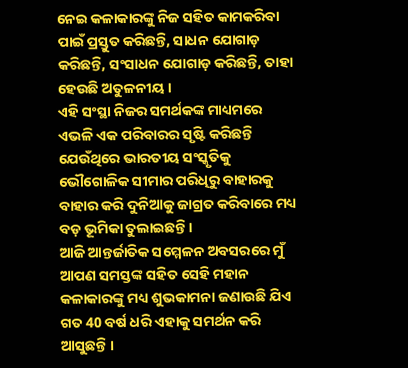ନେଇ କଳାକାରଙ୍କୁ ନିଜ ସହିତ କାମକରିବା ପାଇଁ ପ୍ରସ୍ତୁତ କରିଛନ୍ତି, ସାଧନ ଯୋଗାଡ଼ କରିଛନ୍ତି, ସଂସାଧନ ଯୋଗାଡ଼ କରିଛନ୍ତି, ତାହା ହେଉଛି ଅତୁଳନୀୟ ।
ଏହି ସଂସ୍ଥା ନିଜର ସମର୍ଥକଙ୍କ ମାଧ୍ୟମରେ ଏଭଳି ଏକ ପରିବାରର ସୃଷ୍ଟି କରିଛନ୍ତି ଯେଉଁଥିରେ ଭାରତୀୟ ସଂସ୍କୃତିକୁ ଭୌଗୋଳିକ ସୀମାର ପରିଧିରୁ ବାହାରକୁ ବାହାର କରି ଦୁନିଆକୁ ଜାଗ୍ରତ କରିବାରେ ମଧ୍ୟ ବଡ଼ ଭୂମିକା ତୁଲାଇଛନ୍ତି ।
ଆଜି ଆନ୍ତର୍ଜାତିକ ସମ୍ମେଳନ ଅବସରରେ ମୁଁ ଆପଣ ସମସ୍ତଙ୍କ ସହିତ ସେହି ମହାନ କଳାକାରଙ୍କୁ ମଧ୍ୟ ଶୁଭକାମନା ଜଣାଉଛି ଯିଏ ଗତ 40 ବର୍ଷ ଧରି ଏହାକୁ ସମର୍ଥନ କରି ଆସୁଛନ୍ତି ।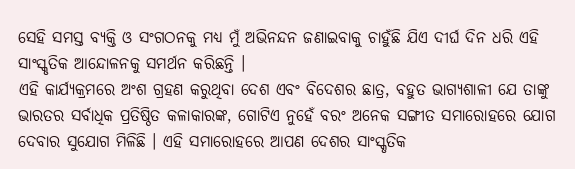ସେହି ସମସ୍ତ ବ୍ୟକ୍ତି ଓ ସଂଗଠନକୁ ମଧ୍ୟ ମୁଁ ଅଭିନନ୍ଦନ ଜଣାଇବାକୁ ଚାହୁଁଛି ଯିଏ ଦୀର୍ଘ ଦିନ ଧରି ଏହି ସାଂସ୍କୃତିକ ଆନ୍ଦୋଳନକୁ ସମର୍ଥନ କରିଛନ୍ତି ।
ଏହି କାର୍ଯ୍ୟକ୍ରମରେ ଅଂଶ ଗ୍ରହଣ କରୁଥିବା ଦେଶ ଏବଂ ବିଦେଶର ଛାତ୍ର, ବହୁତ ଭାଗ୍ୟଶାଳୀ ଯେ ତାଙ୍କୁ ଭାରତର ସର୍ବାଧିକ ପ୍ରତିଷ୍ଠିତ କଳାକାରଙ୍କ, ଗୋଟିଏ ନୁହେଁ ବରଂ ଅନେକ ସଙ୍ଗୀତ ସମାରୋହରେ ଯୋଗ ଦେବାର ସୁଯୋଗ ମିଳିଛି । ଏହି ସମାରୋହରେ ଆପଣ ଦେଶର ସାଂସ୍କୃତିକ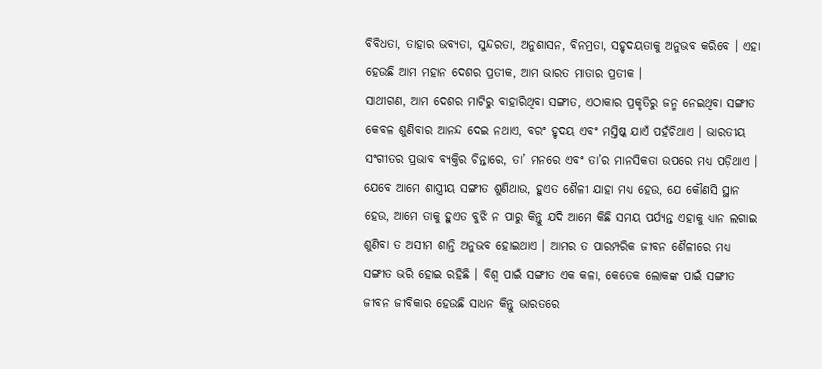ବିବିଧତା, ତାହାର ଭବ୍ୟତା, ସୁନ୍ଦରତା, ଅନୁଶାସନ, ବିନମ୍ରତା, ସହୃଦୟତାକୁ ଅନୁଭବ କରିବେ । ଏହା ହେଉଛି ଆମ ମହାନ ଦେଶର ପ୍ରତୀକ, ଆମ ଭାରତ ମାତାର ପ୍ରତୀକ ।
ସାଥୀଗଣ, ଆମ ଦେଶର ମାଟିରୁ ବାହାରିଥିବା ସଙ୍ଗୀତ, ଏଠାକାର ପ୍ରକୃତିରୁ ଜନ୍ମ ନେଇଥିବା ସଙ୍ଗୀତ କେବଳ ଶୁଣିବାର ଆନନ୍ଦ ଦେଇ ନଥାଏ, ବରଂ ହୃଦୟ ଏବଂ ମସ୍ତିଷ୍କ ଯାଏଁ ପହଁଚିଥାଏ । ଭାରତୀୟ ସଂଗୀତର ପ୍ରଭାବ ବ୍ୟକ୍ତିର ଚିନ୍ତାରେ, ତା’ ମନରେ ଏବଂ ତା’ର ମାନସିକତା ଉପରେ ମଧ୍ୟ ପଡ଼ିଥାଏ ।
ଯେବେ ଆମେ ଶାସ୍ତ୍ରୀୟ ସଙ୍ଗୀତ ଶୁଣିଥାଉ, ହୁଏତ ଶୈଳୀ ଯାହା ମଧ୍ୟ ହେଉ, ଯେ କୌଣସି ସ୍ଥାନ ହେଉ, ଆମେ ତାକୁ ହୁଏତ ବୁଝି ନ ପାରୁ କିନ୍ତୁ ଯଦି ଆମେ କିଛି ସମୟ ପର୍ଯ୍ୟନ୍ତ ଏହାକୁ ଧ୍ୟାନ ଲଗାଇ ଶୁଣିବା ତ ଅସୀମ ଶାନ୍ତି ଅନୁଭବ ହୋଇଥାଏ । ଆମର ତ ପାରମ୍ପରିକ ଜୀବନ ଶୈଳୀରେ ମଧ୍ୟ ସଙ୍ଗୀତ ଭରି ହୋଇ ରହିଛି । ବିଶ୍ୱ ପାଇଁ ସଙ୍ଗୀତ ଏକ କଳା, କେତେକ ଲୋକଙ୍କ ପାଇଁ ସଙ୍ଗୀତ ଜୀବନ ଜୀବିକାର ହେଉଛି ସାଧନ କିନ୍ତୁ ଭାରତରେ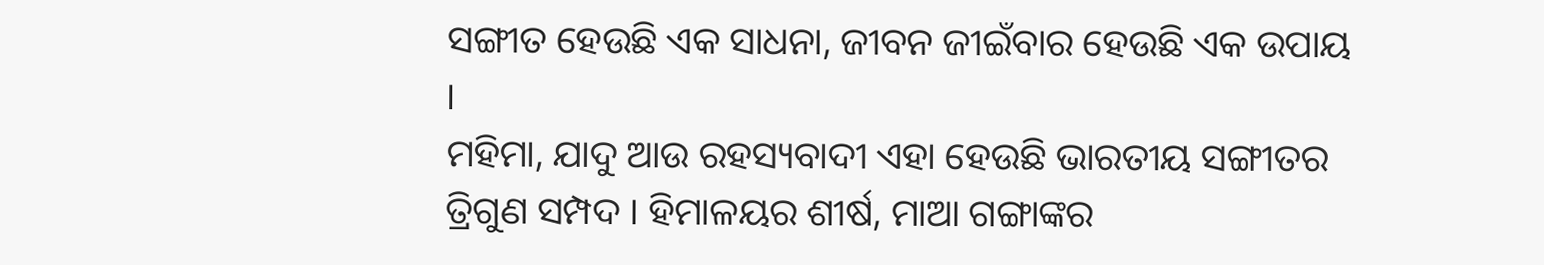ସଙ୍ଗୀତ ହେଉଛି ଏକ ସାଧନା, ଜୀବନ ଜୀଇଁବାର ହେଉଛି ଏକ ଉପାୟ ।
ମହିମା, ଯାଦୁ ଆଉ ରହସ୍ୟବାଦୀ ଏହା ହେଉଛି ଭାରତୀୟ ସଙ୍ଗୀତର ତ୍ରିଗୁଣ ସମ୍ପଦ । ହିମାଳୟର ଶୀର୍ଷ, ମାଆ ଗଙ୍ଗାଙ୍କର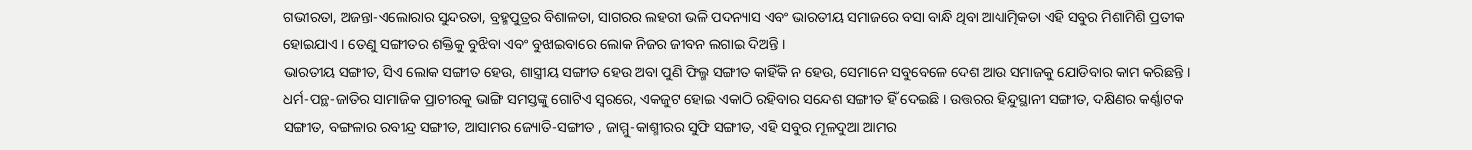ଗଭୀରତା, ଅଜନ୍ତା-ଏଲୋରାର ସୁନ୍ଦରତା, ବ୍ରହ୍ମପୁତ୍ରର ବିଶାଳତା, ସାଗରର ଲହରୀ ଭଳି ପଦନ୍ୟାସ ଏବଂ ଭାରତୀୟ ସମାଜରେ ବସା ବାନ୍ଧି ଥିବା ଆଧ୍ୟାତ୍ମିକତା ଏହି ସବୁର ମିଶାମିଶି ପ୍ରତୀକ ହୋଇଯାଏ । ତେଣୁ ସଙ୍ଗୀତର ଶକ୍ତିକୁ ବୁଝିବା ଏବଂ ବୁଝାଇବାରେ ଲୋକ ନିଜର ଜୀବନ ଲଗାଇ ଦିଅନ୍ତି ।
ଭାରତୀୟ ସଙ୍ଗୀତ, ସିଏ ଲୋକ ସଙ୍ଗୀତ ହେଉ, ଶାସ୍ତ୍ରୀୟ ସଙ୍ଗୀତ ହେଉ ଅବା ପୁଣି ଫିଲ୍ମ ସଙ୍ଗୀତ କାହିଁକି ନ ହେଉ, ସେମାନେ ସବୁବେଳେ ଦେଶ ଆଉ ସମାଜକୁ ଯୋଡିବାର କାମ କରିଛନ୍ତି । ଧର୍ମ-ପନ୍ଥ-ଜାତିର ସାମାଜିକ ପ୍ରାଚୀରକୁ ଭାଙ୍ଗି ସମସ୍ତଙ୍କୁ ଗୋଟିଏ ସ୍ୱରରେ, ଏକଜୁଟ ହୋଇ ଏକାଠି ରହିବାର ସନ୍ଦେଶ ସଙ୍ଗୀତ ହିଁ ଦେଇଛି । ଉତ୍ତରର ହିନ୍ଦୁସ୍ଥାନୀ ସଙ୍ଗୀତ, ଦକ୍ଷିଣର କର୍ଣ୍ଣାଟକ ସଙ୍ଗୀତ, ବଙ୍ଗଳାର ରବୀନ୍ଦ୍ର ସଙ୍ଗୀତ, ଆସାମର ଜ୍ୟୋତି-ସଙ୍ଗୀତ , ଜାମ୍ମୁ-କାଶ୍ମୀରର ସୁଫି ସଙ୍ଗୀତ, ଏହି ସବୁର ମୂଳଦୁଆ ଆମର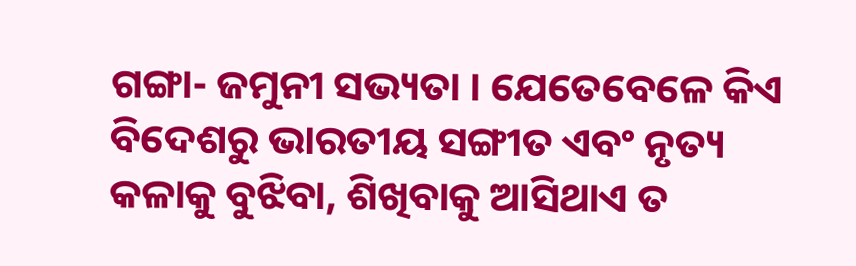ଗଙ୍ଗା- ଜମୁନୀ ସଭ୍ୟତା । ଯେତେବେଳେ କିଏ ବିଦେଶରୁ ଭାରତୀୟ ସଙ୍ଗୀତ ଏବଂ ନୃତ୍ୟ କଳାକୁ ବୁଝିବା, ଶିଖିବାକୁ ଆସିଥାଏ ତ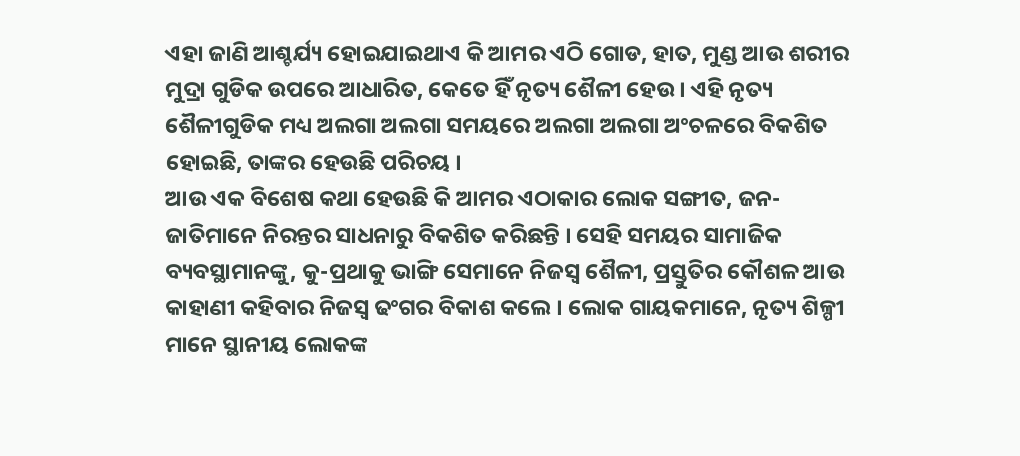ଏହା ଜାଣି ଆଶ୍ଚର୍ଯ୍ୟ ହୋଇଯାଇଥାଏ କି ଆମର ଏଠି ଗୋଡ, ହାତ, ମୁଣ୍ଡ ଆଉ ଶରୀର ମୁଦ୍ରା ଗୁଡିକ ଉପରେ ଆଧାରିତ, କେତେ ହିଁ ନୃତ୍ୟ ଶୈଳୀ ହେଉ । ଏହି ନୃତ୍ୟ ଶୈଳୀଗୁଡିକ ମଧ୍ୟ ଅଲଗା ଅଲଗା ସମୟରେ ଅଲଗା ଅଲଗା ଅଂଚଳରେ ବିକଶିତ ହୋଇଛି, ତାଙ୍କର ହେଉଛି ପରିଚୟ ।
ଆଉ ଏକ ବିଶେଷ କଥା ହେଉଛି କି ଆମର ଏଠାକାର ଲୋକ ସଙ୍ଗୀତ, ଜନ-ଜାତିମାନେ ନିରନ୍ତର ସାଧନାରୁ ବିକଶିତ କରିଛନ୍ତି । ସେହି ସମୟର ସାମାଜିକ ବ୍ୟବସ୍ଥାମାନଙ୍କୁ, କୁ-ପ୍ରଥାକୁ ଭାଙ୍ଗି ସେମାନେ ନିଜସ୍ୱ ଶୈଳୀ, ପ୍ରସ୍ତୁତିର କୌଶଳ ଆଉ କାହାଣୀ କହିବାର ନିଜସ୍ୱ ଢଂଗର ବିକାଶ କଲେ । ଲୋକ ଗାୟକମାନେ, ନୃତ୍ୟ ଶିଳ୍ପୀ ମାନେ ସ୍ଥାନୀୟ ଲୋକଙ୍କ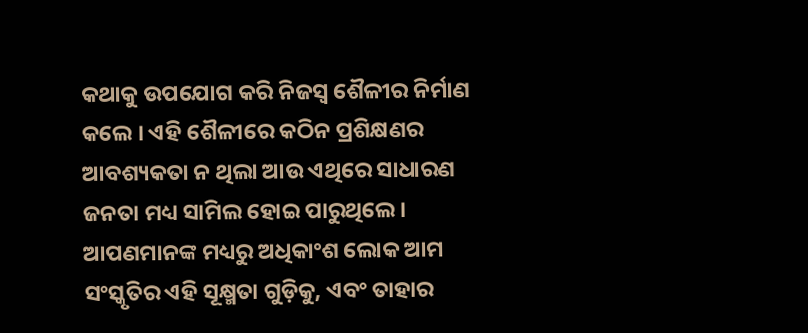କଥାକୁ ଉପଯୋଗ କରି ନିଜସ୍ୱ ଶୈଳୀର ନିର୍ମାଣ କଲେ । ଏହି ଶୈଳୀରେ କଠିନ ପ୍ରଶିକ୍ଷଣର ଆବଶ୍ୟକତା ନ ଥିଲା ଆଉ ଏଥିରେ ସାଧାରଣ ଜନତା ମଧ୍ୟ ସାମିଲ ହୋଇ ପାରୁଥିଲେ । ଆପଣମାନଙ୍କ ମଧ୍ୟରୁ ଅଧିକାଂଶ ଲୋକ ଆମ ସଂସ୍କୃତିର ଏହି ସୂକ୍ଷ୍ମତା ଗୁଡ଼ିକୁ, ଏବଂ ତାହାର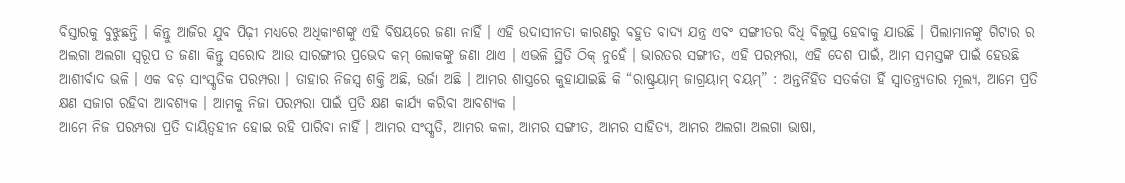ବିସ୍ତାରକୁ ବୁଝୁଛନ୍ତି । କିନ୍ତୁ ଆଜିର ଯୁବ ପିଢ଼ୀ ମଧ୍ୟରେ ଅଧିକାଂଶଙ୍କୁ ଏହି ବିଷୟରେ ଜଣା ନାହିଁ । ଏହି ଉଦାସୀନତା କାରଣରୁ ବହୁତ ବାଦ୍ୟ ଯନ୍ତ୍ର ଏବଂ ସଙ୍ଗୀତର ବିଧି ବିଲୁପ୍ତ ହେବାକୁ ଯାଉଛି । ପିଲାମାନଙ୍କୁ ଗିଟାର ର ଅଲଗା ଅଲଗା ସ୍ୱରୂପ ତ ଜଣା କିନ୍ତୁ ସରୋଦ ଆଉ ସାରଙ୍ଗୀର ପ୍ରଭେଦ କମ୍ ଲୋକଙ୍କୁ ଜଣା ଥାଏ । ଏଭଳି ସ୍ଥିତି ଠିକ୍ ନୁହେଁ । ଭାରତର ସଙ୍ଗୀତ, ଏହି ପରମ୍ପରା, ଏହି ଦେଶ ପାଇଁ, ଆମ ସମସ୍ତଙ୍କ ପାଇଁ ହେଉଛି ଆଶୀର୍ବାଦ ଭଳି । ଏକ ବଡ଼ ସାଂସ୍କୃତିକ ପରମ୍ପରା । ତାହାର ନିଜସ୍ୱ ଶକ୍ତି ଅଛି, ଉର୍ଜା ଅଛି । ଆମର ଶାସ୍ତ୍ରରେ କୁହାଯାଇଛି କି “ରାଷ୍ଟ୍ରୟାମ୍ ଜାଗ୍ରୟାମ୍ ବୟମ୍” : ଅନ୍ତର୍ନିହିତ ସତର୍କତା ହିଁ ସ୍ୱାତନ୍ତ୍ର୍ୟତାର ମୂଲ୍ୟ, ଆମେ ପ୍ରତି କ୍ଷଣ ସଜାଗ ରହିବା ଆବଶ୍ୟକ । ଆମକୁ ନିଜା ପରମ୍ପରା ପାଇଁ ପ୍ରତି କ୍ଷଣ କାର୍ଯ୍ୟ କରିବା ଆବଶ୍ୟକ ।
ଆମେ ନିଜ ପରମ୍ପରା ପ୍ରତି ଦାୟିତ୍ୱହୀନ ହୋଇ ରହି ପାରିବା ନାହିଁ । ଆମର ସଂସ୍କୃତି, ଆମର କଳା, ଆମର ସଙ୍ଗୀତ, ଆମର ସାହିତ୍ୟ, ଆମର ଅଲଗା ଅଲଗା ଭାଷା,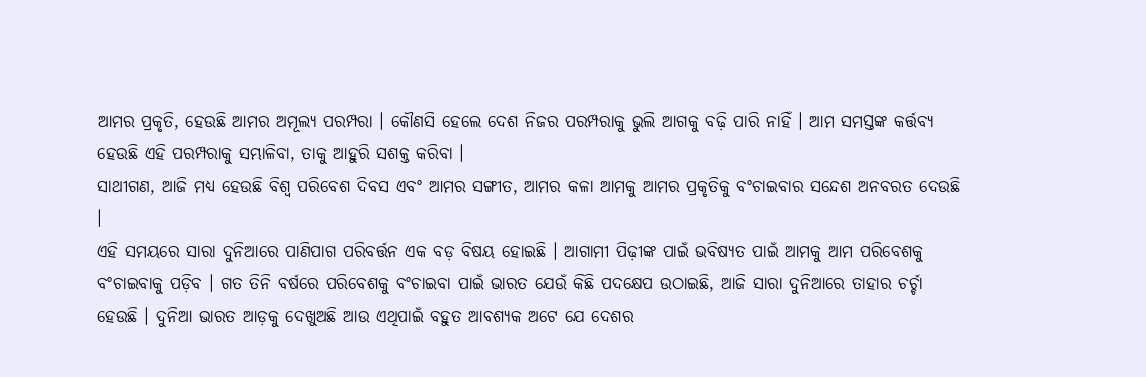ଆମର ପ୍ରକୃତି, ହେଉଛି ଆମର ଅମୂଲ୍ୟ ପରମ୍ପରା । କୌଣସି ହେଲେ ଦେଶ ନିଜର ପରମ୍ପରାକୁ ଭୁଲି ଆଗକୁ ବଢ଼ି ପାରି ନାହିଁ । ଆମ ସମସ୍ତଙ୍କ କର୍ତ୍ତବ୍ୟ ହେଉଛି ଏହି ପରମ୍ପରାକୁ ସମ୍ଭାଳିବା, ତାକୁ ଆହୁରି ସଶକ୍ତ କରିବା ।
ସାଥୀଗଣ, ଆଜି ମଧ୍ୟ ହେଉଛି ବିଶ୍ୱ ପରିବେଶ ଦିବସ ଏବଂ ଆମର ସଙ୍ଗୀତ, ଆମର କଳା ଆମକୁ ଆମର ପ୍ରକୃତିକୁ ବଂଚାଇବାର ସନ୍ଦେଶ ଅନବରତ ଦେଉଛି ।
ଏହି ସମୟରେ ସାରା ଦୁନିଆରେ ପାଣିପାଗ ପରିବର୍ତ୍ତନ ଏକ ବଡ଼ ବିଷୟ ହୋଇଛି । ଆଗାମୀ ପିଢ଼ୀଙ୍କ ପାଇଁ ଭବିଷ୍ୟତ ପାଇଁ ଆମକୁ ଆମ ପରିବେଶକୁ ବଂଚାଇବାକୁ ପଡ଼ିବ । ଗତ ତିନି ବର୍ଷରେ ପରିବେଶକୁ ବଂଚାଇବା ପାଇଁ ଭାରତ ଯେଉଁ କିଛି ପଦକ୍ଷେପ ଉଠାଇଛି, ଆଜି ସାରା ଦୁନିଆରେ ତାହାର ଚର୍ଚ୍ଚା ହେଉଛି । ଦୁନିଆ ଭାରତ ଆଡ଼କୁ ଦେଖୁଅଛି ଆଉ ଏଥିପାଇଁ ବହୁତ ଆବଶ୍ୟକ ଅଟେ ଯେ ଦେଶର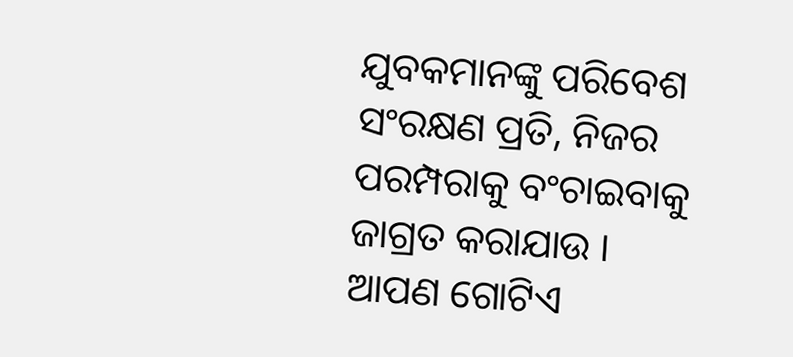ଯୁବକମାନଙ୍କୁ ପରିବେଶ ସଂରକ୍ଷଣ ପ୍ରତି, ନିଜର ପରମ୍ପରାକୁ ବଂଚାଇବାକୁ ଜାଗ୍ରତ କରାଯାଉ ।
ଆପଣ ଗୋଟିଏ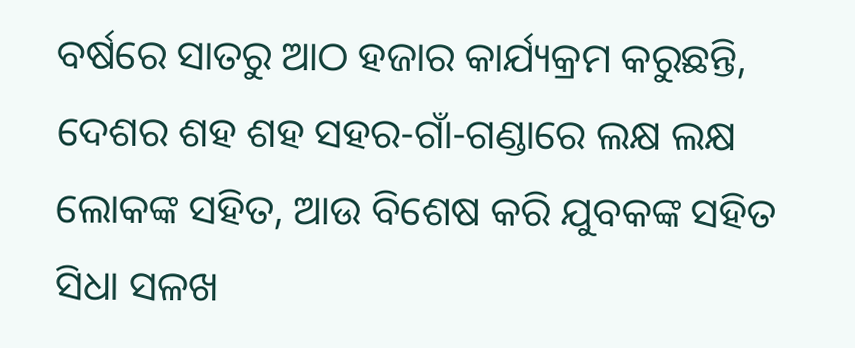ବର୍ଷରେ ସାତରୁ ଆଠ ହଜାର କାର୍ଯ୍ୟକ୍ରମ କରୁଛନ୍ତି, ଦେଶର ଶହ ଶହ ସହର-ଗାଁ-ଗଣ୍ଡାରେ ଲକ୍ଷ ଲକ୍ଷ ଲୋକଙ୍କ ସହିତ, ଆଉ ବିଶେଷ କରି ଯୁବକଙ୍କ ସହିତ ସିଧା ସଳଖ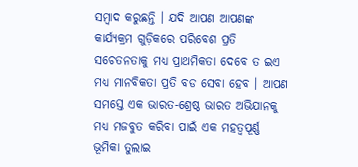ସମ୍ବାଦ କରୁଛନ୍ତି । ଯଦି ଆପଣ ଆପଣଙ୍କ କାର୍ଯ୍ୟକ୍ରମ ଗୁଡ଼ିକରେ ପରିବେଶ ପ୍ରତି ସଚେତନତାକୁ ମଧ୍ୟ ପ୍ରାଥମିକତା ଦେବେ ତ ଇଏ ମଧ୍ୟ ମାନବିକତା ପ୍ରତି ବଡ ସେବା ହେବ । ଆପଣ ସମସ୍ତେ ଏକ ଭାରତ-ଶ୍ରେଷ୍ଠ ଭାରତ ଅଭିଯାନକୁ ମଧ୍ୟ ମଜବୁତ କରିବା ପାଇଁ ଏକ ମହତ୍ୱପୂର୍ଣ୍ଣ ଭୂମିକା ତୁଲାଇ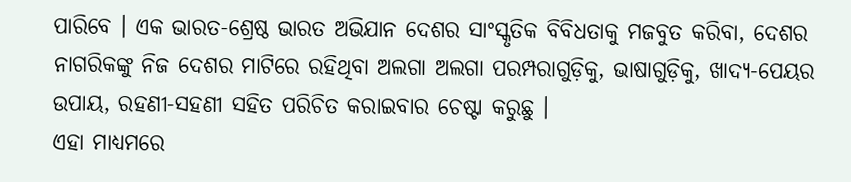ପାରିବେ । ଏକ ଭାରତ-ଶ୍ରେଷ୍ଠ ଭାରତ ଅଭିଯାନ ଦେଶର ସାଂସ୍କୃତିକ ବିବିଧତାକୁ ମଜବୁତ କରିବା, ଦେଶର ନାଗରିକଙ୍କୁ ନିଜ ଦେଶର ମାଟିରେ ରହିଥିବା ଅଲଗା ଅଲଗା ପରମ୍ପରାଗୁଡ଼ିକୁ, ଭାଷାଗୁଡ଼ିକୁ, ଖାଦ୍ୟ-ପେୟର ଉପାୟ, ରହଣୀ-ସହଣୀ ସହିତ ପରିଚିତ କରାଇବାର ଚେଷ୍ଟା କରୁଛୁ ।
ଏହା ମାଧ୍ୟମରେ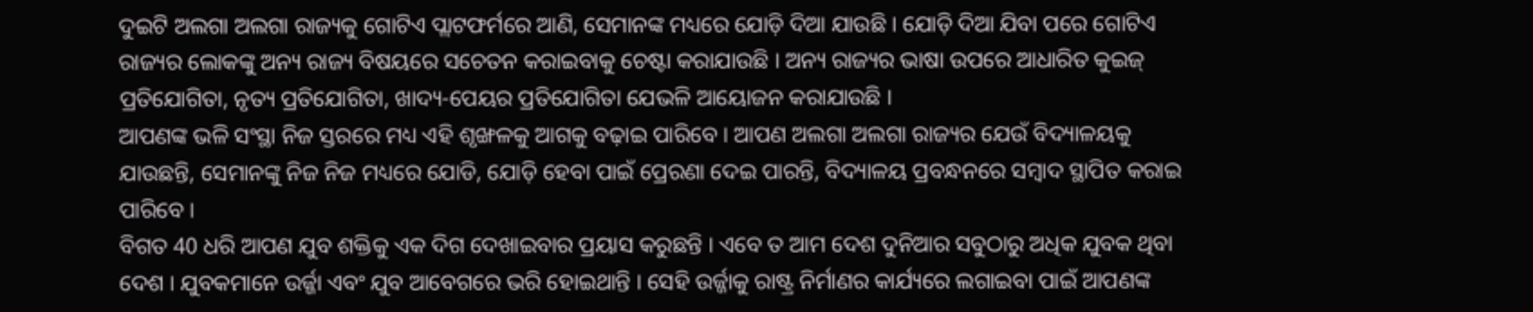ଦୁଇଟି ଅଲଗା ଅଲଗା ରାଜ୍ୟକୁ ଗୋଟିଏ ପ୍ଲାଟଫର୍ମରେ ଆଣି, ସେମାନଙ୍କ ମଧ୍ୟରେ ଯୋଡ଼ି ଦିଆ ଯାଉଛି । ଯୋଡ଼ି ଦିଆ ଯିବା ପରେ ଗୋଟିଏ ରାଜ୍ୟର ଲୋକଙ୍କୁ ଅନ୍ୟ ରାଜ୍ୟ ବିଷୟରେ ସଚେତନ କରାଇବାକୁ ଚେଷ୍ଟା କରାଯାଉଛି । ଅନ୍ୟ ରାଜ୍ୟର ଭାଷା ଉପରେ ଆଧାରିତ କୁଇଜ୍ ପ୍ରତିଯୋଗିତା, ନୃତ୍ୟ ପ୍ରତିଯୋଗିତା, ଖାଦ୍ୟ-ପେୟର ପ୍ରତିଯୋଗିତା ଯେଭଳି ଆୟୋଜନ କରାଯାଉଛି ।
ଆପଣଙ୍କ ଭଳି ସଂସ୍ଥା ନିଜ ସ୍ତରରେ ମଧ୍ୟ ଏହି ଶୃଙ୍ଖଳକୁ ଆଗକୁ ବଢ଼ାଇ ପାରିବେ । ଆପଣ ଅଲଗା ଅଲଗା ରାଜ୍ୟର ଯେଉଁ ବିଦ୍ୟାଳୟକୁ ଯାଉଛନ୍ତି, ସେମାନଙ୍କୁ ନିଜ ନିଜ ମଧ୍ୟରେ ଯୋଡି, ଯୋଡ଼ି ହେବା ପାଇଁ ପ୍ରେରଣା ଦେଇ ପାରନ୍ତି, ବିଦ୍ୟାଳୟ ପ୍ରବନ୍ଧନରେ ସମ୍ବାଦ ସ୍ଥାପିତ କରାଇ ପାରିବେ ।
ବିଗତ 40 ଧରି ଆପଣ ଯୁବ ଶକ୍ତିକୁ ଏକ ଦିଗ ଦେଖାଇବାର ପ୍ରୟାସ କରୁଛନ୍ତି । ଏବେ ତ ଆମ ଦେଶ ଦୁନିଆର ସବୁଠାରୁ ଅଧିକ ଯୁବକ ଥିବା ଦେଶ । ଯୁବକମାନେ ଉର୍ଜ୍ଜା ଏବଂ ଯୁବ ଆବେଗରେ ଭରି ହୋଇଥାନ୍ତି । ସେହି ଉର୍ଜ୍ଜାକୁ ରାଷ୍ଟ୍ର ନିର୍ମାଣର କାର୍ଯ୍ୟରେ ଲଗାଇବା ପାଇଁ ଆପଣଙ୍କ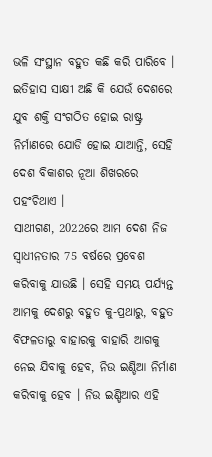ଭଳି ସଂସ୍ଥାନ ବହୁତ କଛି କରି ପାରିବେ । ଇତିହାସ ସାକ୍ଷୀ ଅଛି କି ଯେଉଁ ଦେଶରେ ଯୁବ ଶକ୍ତି ସଂଗଠିତ ହୋଇ ରାଷ୍ଟ୍ର ନିର୍ମାଣରେ ଯୋଡି ହୋଇ ଯାଆନ୍ତି, ସେହି ଦେଶ ବିକାଶର ନୂଆ ଶିଖରରେ ପହଂଚିଥାଏ ।
ସାଥୀଗଣ, 2022ରେ ଆମ ଦେଶ ନିଜ ସ୍ୱାଧୀନତାର 75 ବର୍ଷରେ ପ୍ରବେଶ କରିବାକୁ ଯାଉଛି । ସେହି ସମୟ ପର୍ଯ୍ୟନ୍ତ ଆମକୁ ଦେଶରୁ ବହୁତ କୁ-ପ୍ରଥାରୁ, ବହୁତ ବିଫଳତାରୁ ବାହାରକୁ ବାହାରି ଆଗକୁ ନେଇ ଯିବାକୁ ହେବ, ନିଉ ଇଣ୍ଡିଆ ନିର୍ମାଣ କରିବାକୁ ହେବ । ନିଉ ଇଣ୍ଡିଆର ଏହି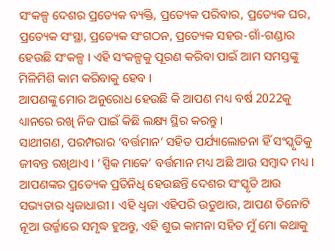ସଂକଳ୍ପ ଦେଶର ପ୍ରତ୍ୟେକ ବ୍ୟକ୍ତି, ପ୍ରତ୍ୟେକ ପରିବାର, ପ୍ରତ୍ୟେକ ଘର, ପ୍ରତ୍ୟେକ ସଂସ୍ଥା, ପ୍ରତ୍ୟେକ ସଂଗଠନ, ପ୍ରତ୍ୟେକ ସହର-ଗାଁ-ଗଣ୍ଡାର ହେଉଛି ସଂକଳ୍ପ । ଏହି ସଂକଳ୍ପକୁ ପୂରଣ କରିବା ପାଇଁ ଆମ ସମସ୍ତଙ୍କୁ ମିଳିମିଶି କାମ କରିବାକୁ ହେବ ।
ଆପଣଙ୍କୁ ମୋର ଅନୁରୋଧ ହେଉଛି କି ଆପଣ ମଧ୍ୟ ବର୍ଷ 2022କୁ ଧ୍ୟାନରେ ରଖି ନିଜ ପାଇଁ କିଛି ଲକ୍ଷ୍ୟ ସ୍ଥିର କରନ୍ତୁ ।
ସାଥୀଗଣ, ପରମ୍ପରାର ‘ବର୍ତ୍ତମାନ’ ସହିତ ପର୍ଯ୍ୟାଲୋଚନା ହିଁ ସଂସ୍କୃତିକୁ ଜୀବନ୍ତ ରଖିଥାଏ । ‘ସ୍ପିକ ମାକେ’ ବର୍ତ୍ତମାନ ମଧ୍ୟ ଅଛି ଆଉ ସମ୍ବାଦ ମଧ୍ୟ । ଆପଣଙ୍କର ପ୍ରତ୍ୟେକ ପ୍ରତିନିଧି ହେଉଛନ୍ତି ଦେଶର ସଂସ୍କୃତି ଆଉ ସଭ୍ୟତାର ଧ୍ୱଜାଧାରୀ । ଏହି ଧ୍ୱଜା ଏହିପରି ଉଡୁଥାଉ, ଆପଣ ତିନୋଟି ନୂଆ ଉର୍ଜ୍ଜାରେ ସମୃଦ୍ଧ ହୁଅନ୍ତୁ, ଏହି ଶୁଭ କାମନା ସହିତ ମୁଁ ମୋ କଥାକୁ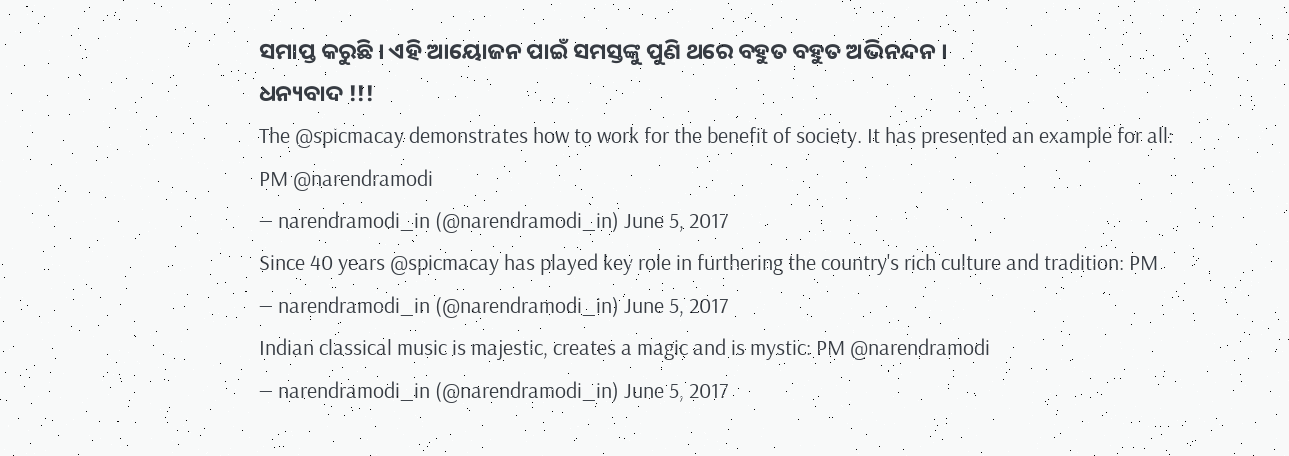ସମାପ୍ତ କରୁଛି । ଏହି ଆୟୋଜନ ପାଇଁ ସମସ୍ତଙ୍କୁ ପୁଣି ଥରେ ବହୁତ ବହୁତ ଅଭିନନ୍ଦନ ।
ଧନ୍ୟବାଦ !!!
The @spicmacay demonstrates how to work for the benefit of society. It has presented an example for all: PM @narendramodi
— narendramodi_in (@narendramodi_in) June 5, 2017
Since 40 years @spicmacay has played key role in furthering the country's rich culture and tradition: PM
— narendramodi_in (@narendramodi_in) June 5, 2017
Indian classical music is majestic, creates a magic and is mystic: PM @narendramodi
— narendramodi_in (@narendramodi_in) June 5, 2017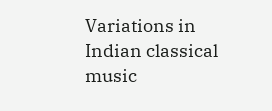Variations in Indian classical music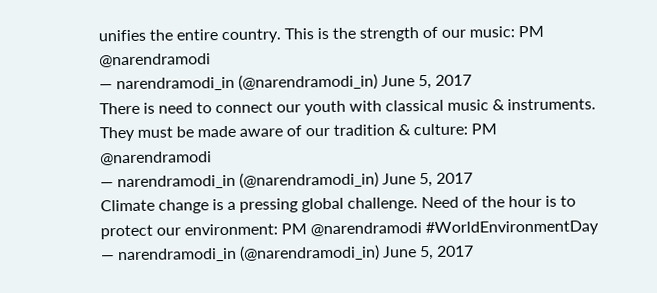unifies the entire country. This is the strength of our music: PM @narendramodi
— narendramodi_in (@narendramodi_in) June 5, 2017
There is need to connect our youth with classical music & instruments. They must be made aware of our tradition & culture: PM @narendramodi
— narendramodi_in (@narendramodi_in) June 5, 2017
Climate change is a pressing global challenge. Need of the hour is to protect our environment: PM @narendramodi #WorldEnvironmentDay
— narendramodi_in (@narendramodi_in) June 5, 2017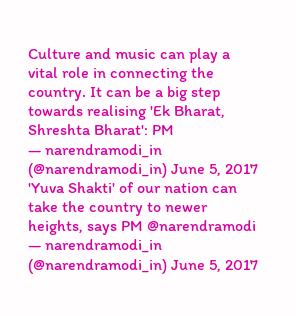Culture and music can play a vital role in connecting the country. It can be a big step towards realising 'Ek Bharat, Shreshta Bharat': PM
— narendramodi_in (@narendramodi_in) June 5, 2017
'Yuva Shakti' of our nation can take the country to newer heights, says PM @narendramodi
— narendramodi_in (@narendramodi_in) June 5, 2017